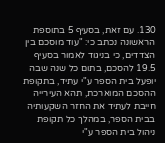130. עם זאת, בסעיף 5 בתוספת הראשונה נכתב כי: "עוד מוסכם בין הצדדים, כי בניגוד לאמור בסעיף 19.5 להסכם, בתום כל שנה שבה יופעל בית הספר ע"י עתיד, בתקופת ההסכם המוארכת, תהא העירייה חייבת לעתיד את החזר השקעותיה בבית הספר, במהלך כל תקופת ניהול בית הספר ע"י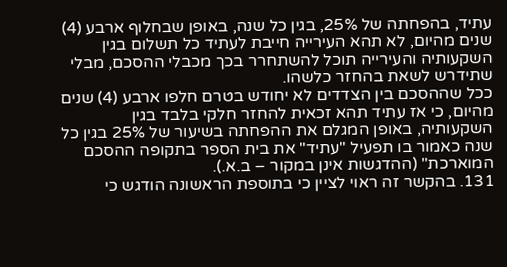עתיד, בהפחתה של 25%, בגין כל שנה, באופן שבחלוף ארבע (4) שנים מהיום, לא תהא העירייה חייבת לעתיד כל תשלום בגין השקעותיה והעירייה תוכל להשתחרר בכך מכבלי ההסכם, מבלי שתידרש לשאת בהחזר כלשהו.
ככל שההסכם בין הצדדים לא יחודש בטרם חלפו ארבע (4) שנים מהיום, כי אז עתיד תהא זכאית להחזר חלקי בלבד בגין השקעותיה, באופן המגלם את ההפחתה בשיעור של 25% בגין כל שנה כאמור בו תפעיל "עתיד" את בית הספר בתקופה ההסכם המוארכת" (ההדגשות אינן במקור – ב.א.).
131. בהקשר זה ראוי לציין כי בתוספת הראשונה הודגש כי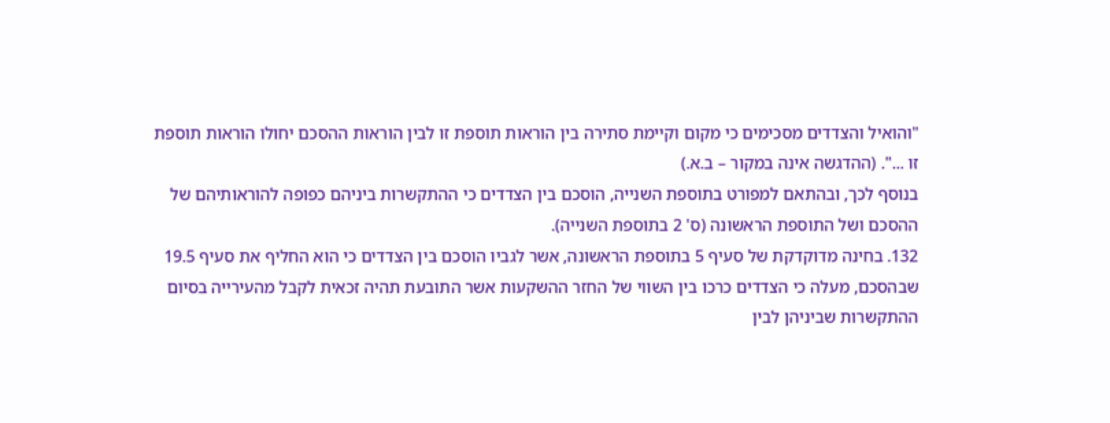"והואיל והצדדים מסכימים כי מקום וקיימת סתירה בין הוראות תוספת זו לבין הוראות ההסכם יחולו הוראות תוספת זו ...". (ההדגשה אינה במקור – ב.א.)
בנוסף לכך, ובהתאם למפורט בתוספת השנייה, הוסכם בין הצדדים כי ההתקשרות ביניהם כפופה להוראותיהם של ההסכם ושל התוספת הראשונה (ס' 2 בתוספת השנייה).
132. בחינה מדוקדקת של סעיף 5 בתוספת הראשונה, אשר לגביו הוסכם בין הצדדים כי הוא החליף את סעיף 19.5 שבהסכם, מעלה כי הצדדים כרכו בין השווי של החזר ההשקעות אשר התובעת תהיה זכאית לקבל מהעירייה בסיום ההתקשרות שביניהן לבין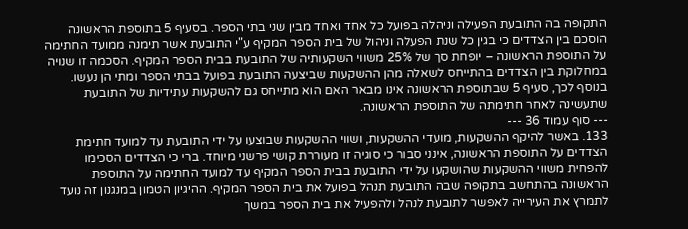התקופה בה התובעת הפעילה וניהלה בפועל כל אחד ואחד מבין שני בתי הספר. בסעיף 5 בתוספת הראשונה הוסכם בין הצדדים כי בגין כל שנת הפעלה וניהול של בית הספר המקיף ע"י התובעת אשר תימנה ממועד החתימה על התוספת הראשונה – יופחת סך של 25% משווי השקעותיה של התובעת בבית הספר המקיף. הסכמה זו שנויה במחלוקת בין הצדדים בהתייחס לשאלה מהן ההשקעות שביצעה התובעת בפועל בבתי הספר ומתי הן נעשו. בנוסף לכך, סעיף 5 שבתוספת הראשונה אינו מבאר האם הוא מתייחס גם להשקעות עתידיות של התובעת שתעשינה לאחר חתימתה של התוספת הראשונה.
--- סוף עמוד 36 ---
133. באשר להיקף ההשקעות, מועדי ההשקעות, ושווי ההשקעות שבוצעו על ידי התובעת עד למועד חתימת הצדדים על התוספת הראשונה, אינני סבור כי סוגיה זו מעוררת קושי פרשני מיוחד. ברי כי הצדדים הסכימו להפחית משווי ההשקעות שהושקעו על ידי התובעת בבית הספר המקיף עד למועד החתימה על התוספת הראשונה בהתחשב בתקופה שבה התובעת תנהל בפועל את בית הספר המקיף. ההיגיון הטמון במנגנון זה נועד לתמרץ את העירייה לאפשר לתובעת לנהל ולהפעיל את בית הספר במשך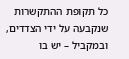כל תקופת ההתקשרות שנקבעה על ידי הצדדים, ובמקביל – יש בו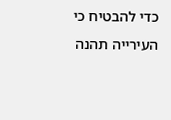כדי להבטיח כי העירייה תהנה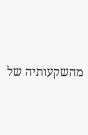מהשקעותיה של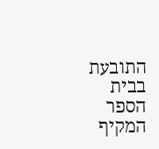התובעת בבית הספר המקיף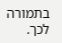בתמורה לכך.